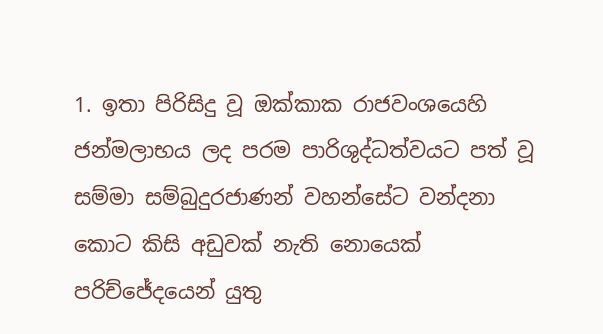1. ඉතා පිරිසිදු වූ ඔක්කාක රාජවංශයෙහි ජන්මලාභය ලද පරම පාරිශුද්ධත්වයට පත් වූ සම්මා සම්බුදුරජාණන් වහන්සේට වන්දනා කොට කිසි අඩුවක් නැති නොයෙක් පරිච්ජේදයෙන් යුතු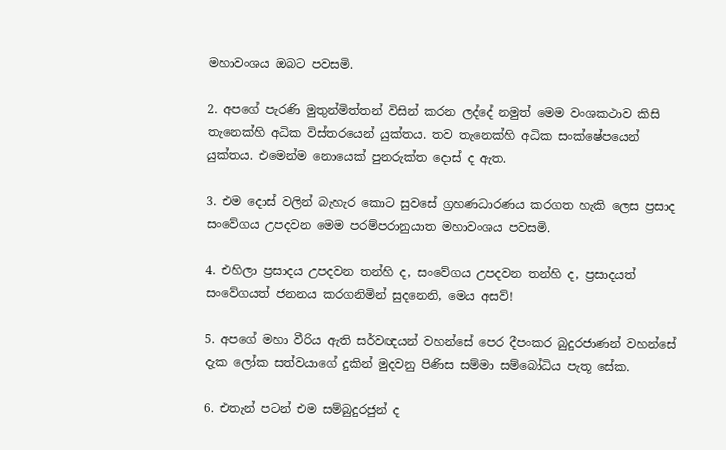මහාවංශය ඔබට පවසමි.

2. අපගේ පැරණි මුතුන්මිත්තන් විසින් කරන ලද්දේ නමුත් මෙම වංශකථාව කිසි තැනෙක්හි අධික විස්තරයෙන් යුක්තය. තව තැනෙක්හි අධික සංක්ෂේපයෙන් යුක්තය. එමෙන්ම නොයෙක් පුනරුක්ත දොස් ද ඇත.

3. එම දොස් වලින් බැහැර කොට සුවසේ ග්‍රහණධාරණය කරගත හැකි ලෙස ප්‍රසාද සංවේගය උපදවන මෙම පරම්පරානුයාත මහාවංශය පවසමි.

4. එහිලා ප්‍රසාදය උපදවන තන්හි ද, සංවේගය උපදවන තන්හි ද, ප්‍රසාදයත් සංවේගයත් ජනනය කරගනිමින් සුදනෙනි, මෙය අසව්!

5. අපගේ මහා වීරිය ඇති සර්වඥයන් වහන්සේ පෙර දීපංකර බුදුරජාණන් වහන්සේ දැක ලෝක සත්වයාගේ දුකින් මුදවනු පිණිස සම්මා සම්බෝධිය පැතූ සේක.

6. එතැන් පටන් එම සම්බුදුරජුන් ද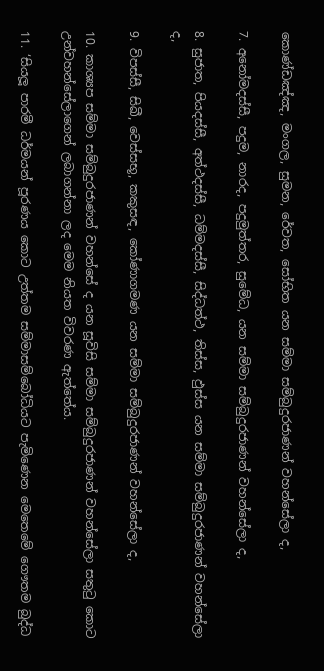කොණ්ඩඤ්ඤ, මංගල, සුමන, රේවත, සෝභිත යන සම්මා සම්බුදුරජාණන් වහන්සේලා ද,

7. අනෝමදස්සී, පදුම, නාරද, පදුමුත්තර, සුමේධ, යන සම්මා සම්බුදුරජාණන් වහන්සේලා ද,

8. සුජාත, පියදස්සී, අත්ථදස්සී, ධම්මදස්සී, සිද්ධත්ථ, තිස්ස, ඵුස්ස යන සම්මා සම්බුදුරජාණන් වහන්සේලා ද,

9. විපස්සී, සිඛී, වෙස්සභූ, කකුසඳ, කෝණාගමණ යන සම්මා සම්බුදුරජාණන් වහන්සේලා ද,

10. කාශ්‍යප සම්මා සම්බුදුරජාණන් වහන්සේ ද යන සූවිසි සම්මා සම්බුදුරජාණන් වහන්සේලා සතුටු කොට උන්වහන්සේලාගෙන් ලබාගන්නා ලද මෙම නියත විවරණ ඇත්තේය.

11. ‘සියලූ පාරමී ධර්මයන් පූරණය කොට උත්තම සම්මාසම්බෝධියට පැමිණෙන මෙතෙමේ ගෞතම බුද්ධ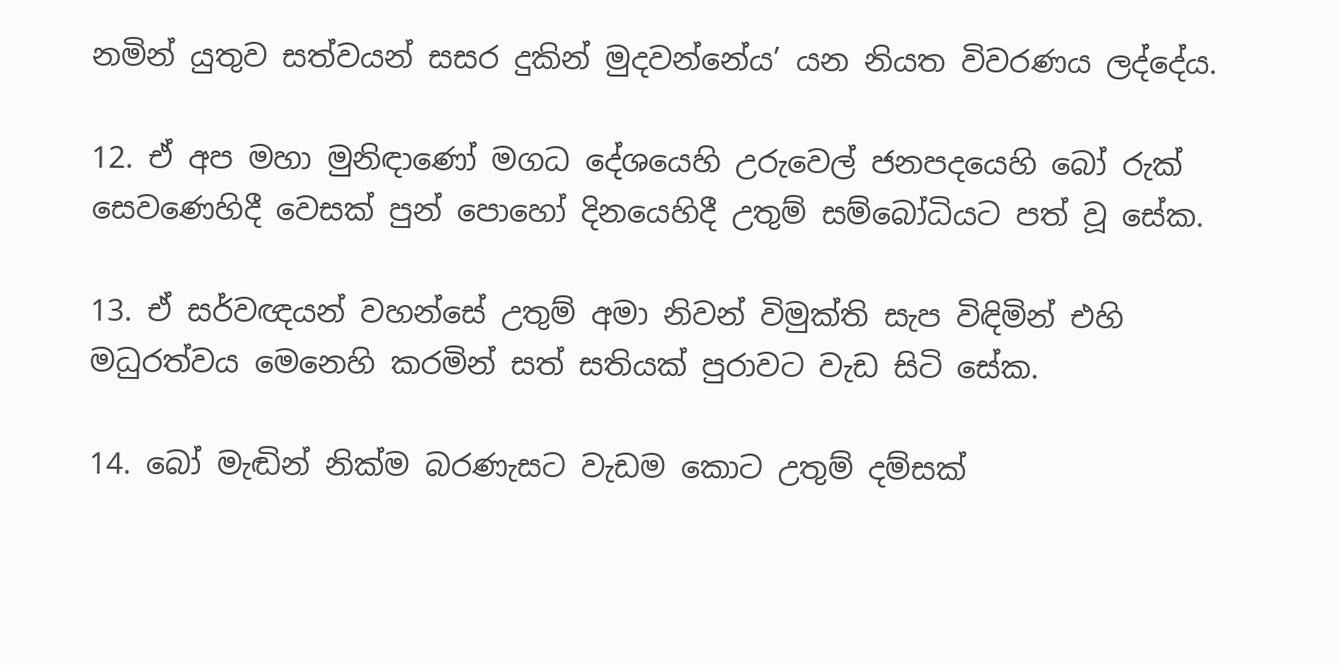නමින් යුතුව සත්වයන් සසර දුකින් මුදවන්නේය’ යන නියත විවරණය ලද්දේය.

12. ඒ අප මහා මුනිඳාණෝ මගධ දේශයෙහි උරුවෙල් ජනපදයෙහි බෝ රුක් සෙවණෙහිදී වෙසක් පුන් පොහෝ දිනයෙහිදී උතුම් සම්බෝධියට පත් වූ සේක.

13. ඒ සර්වඥයන් වහන්සේ උතුම් අමා නිවන් විමුක්ති සැප විඳිමින් එහි මධුරත්වය මෙනෙහි කරමින් සත් සතියක් පුරාවට වැඩ සිටි සේක.

14. බෝ මැඬින් නික්ම බරණැසට වැඩම කොට උතුම් දම්සක්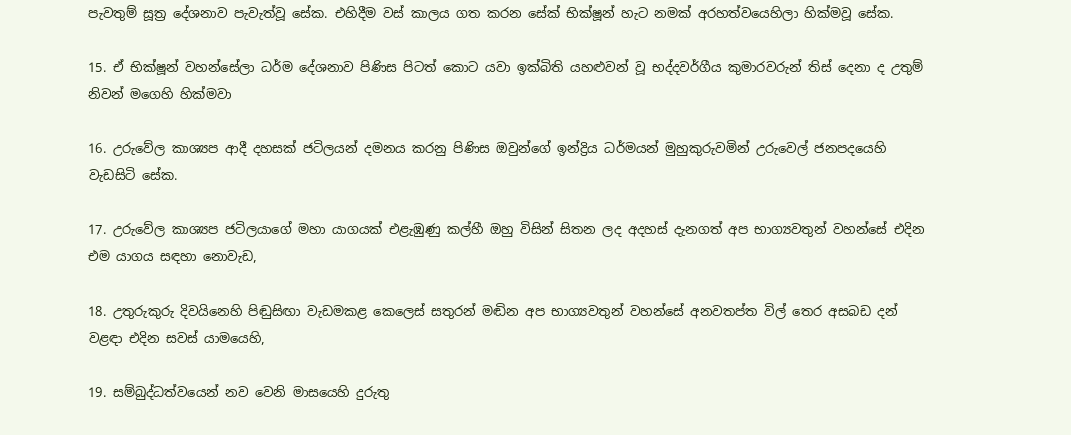පැවතුම් සූත්‍ර දේශනාව පැවැත්වූ සේක. එහිදීම වස් කාලය ගත කරන සේක් භික්ෂූන් හැට නමක් අරහත්වයෙහිලා හික්මවූ සේක.

15. ඒ භික්ෂූන් වහන්සේලා ධර්ම දේශනාව පිණිස පිටත් කොට යවා ඉක්බිති යහළුවන් වූ භද්දවර්ගීය කුමාරවරුන් තිස් දෙනා ද උතුම් නිවන් මගෙහි හික්මවා

16. උරුවේල කාශ්‍යප ආදී දහසක් ජටිලයන් දමනය කරනු පිණිස ඔවුන්ගේ ඉන්ද්‍රිය ධර්මයන් මුහුකුරුවමින් උරුවෙල් ජනපදයෙහි වැඩසිටි සේක.

17. උරුවේල කාශ්‍යප ජටිලයාගේ මහා යාගයක් එළැඹුණු කල්හී ඔහු විසින් සිතන ලද අදහස් දැනගත් අප භාග්‍යවතුන් වහන්සේ එදින එම යාගය සඳහා නොවැඩ,

18. උතුරුකුරු දිවයිනෙහි පිඬුසිඟා වැඩමකළ කෙලෙස් සතුරන් මඬින අප භාග්‍යවතුන් වහන්සේ අනවතප්ත විල් තෙර අසබඩ දන් වළඳා එදින සවස් යාමයෙහි,

19. සම්බුද්ධත්වයෙන් නව වෙනි මාසයෙහි දුරුතු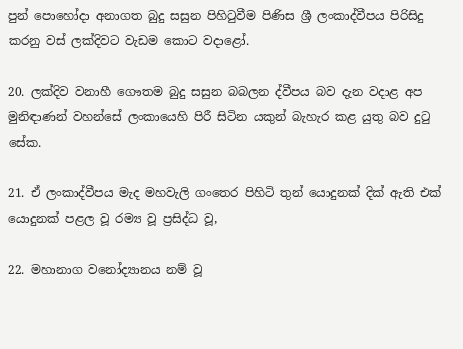පුන් පොහෝදා අනාගත බුදු සසුන පිහිටුවීම පිණිස ශ්‍රී ලංකාද්වීපය පිරිසිදු කරනු වස් ලක්දිවට වැඩම කොට වදාළෝ.

20. ලක්දිව වනාහී ගෞතම බුදු සසුන බබලන ද්වීපය බව දැන වදාළ අප මුනිඳාණන් වහන්සේ ලංකායෙහි පිරී සිටින යකුන් බැහැර කළ යුතු බව දුටු සේක.

21. ඒ ලංකාද්වීපය මැද මහවැලි ගංතෙර පිහිටි තුන් යොදුනක් දික් ඇති එක් යොදුනක් පළල වූ රම්‍ය වූ ප්‍රසිද්ධ වූ,

22. මහානාග වනෝද්‍යානය නම් වූ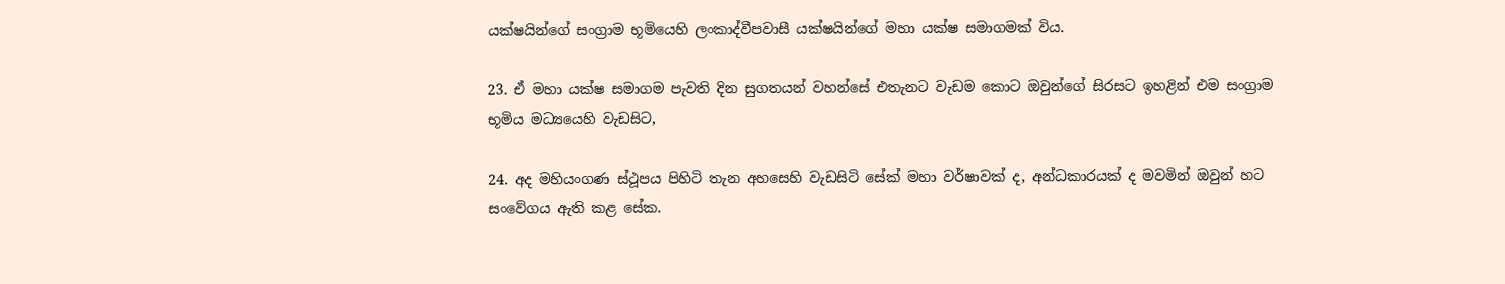යක්ෂයින්ගේ සංග්‍රාම භූමියෙහි ලංකාද්වීපවාසී යක්ෂයින්ගේ මහා යක්ෂ සමාගමක් විය.

23. ඒ මහා යක්ෂ සමාගම පැවති දින සුගතයන් වහන්සේ එතැනට වැඩම කොට ඔවුන්ගේ සිරසට ඉහළින් එම සංග්‍රාම භූමිය මධ්‍යයෙහි වැඩසිට,

24. අද මහියංගණ ස්ථූපය පිහිටි තැන අහසෙහි වැඩසිටි සේක් මහා වර්ෂාවක් ද, අන්ධකාරයක් ද මවමින් ඔවුන් හට සංවේගය ඇති කළ සේක.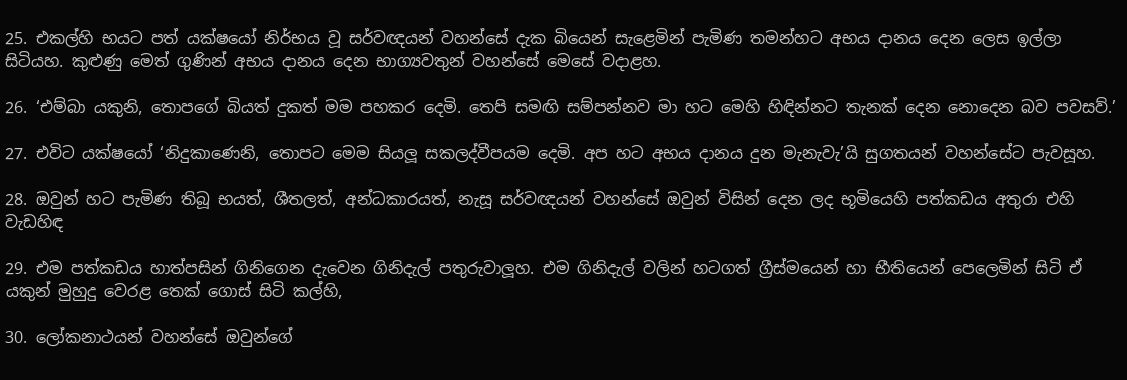25. එකල්හි භයට පත් යක්ෂයෝ නිර්භය වූ සර්වඥයන් වහන්සේ දැක බියෙන් සැළෙමින් පැමිණ තමන්හට අභය දානය දෙන ලෙස ඉල්ලා සිටියහ. කුළුණු මෙත් ගුණින් අභය දානය දෙන භාග්‍යවතුන් වහන්සේ මෙසේ වදාළහ.

26. ‘එම්බා යකුනි, තොපගේ බියත් දුකත් මම පහකර දෙමි. තෙපි සමඟි සම්පන්නව මා හට මෙහි හිඳින්නට තැනක් දෙන නොදෙන බව පවසව්.’

27. එවිට යක්ෂයෝ ‘නිදුකාණෙනි, තොපට මෙම සියලූ සකලද්වීපයම දෙමි. අප හට අභය දානය දුන මැනැවැ’යි සුගතයන් වහන්සේට පැවසූහ.

28. ඔවුන් හට පැමිණ තිබූ භයත්, ශීතලත්, අන්ධකාරයත්, නැසූ සර්වඥයන් වහන්සේ ඔවුන් විසින් දෙන ලද භූමියෙහි පත්කඩය අතුරා එහි වැඩහිඳ

29. එම පත්කඩය හාත්පසින් ගිනිගෙන දැවෙන ගිනිදැල් පතුරුවාලූහ. එම ගිනිදැල් වලින් හටගත් ග්‍රීස්මයෙන් හා භීතියෙන් පෙලෙමින් සිටි ඒ යකුන් මුහුදු වෙරළ තෙක් ගොස් සිටි කල්හි,

30. ලෝකනාථයන් වහන්සේ ඔවුන්ගේ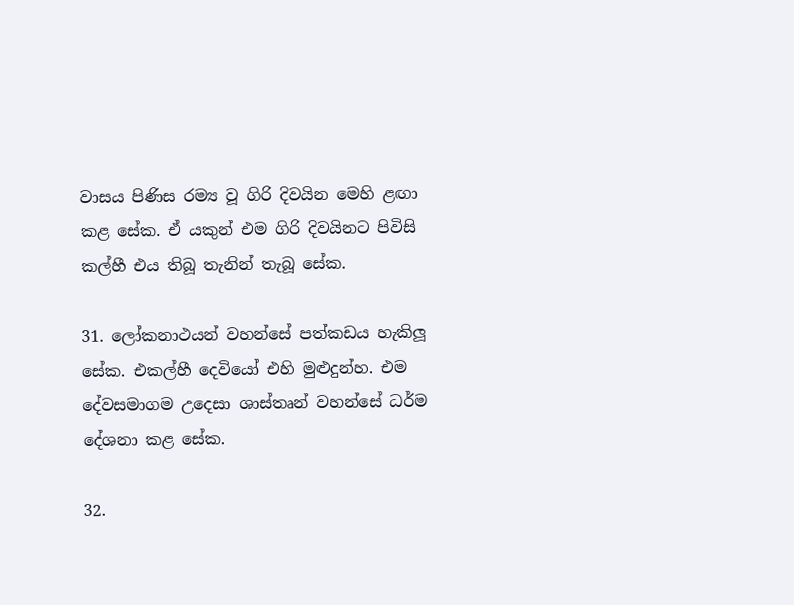වාසය පිණිස රම්‍ය වූ ගිරි දිවයින මෙහි ළඟා කළ සේක. ඒ යකුන් එම ගිරි දිවයිනට පිවිසි කල්හී එය තිබූ තැනින් තැබූ සේක.

31. ලෝකනාථයන් වහන්සේ පත්කඩය හැකිලූ සේක. එකල්හී දෙවියෝ එහි මුළුදුන්හ. එම දේවසමාගම උදෙසා ශාස්තෘන් වහන්සේ ධර්ම දේශනා කළ සේක.

32.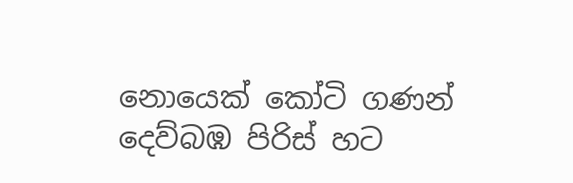නොයෙක් කෝටි ගණන් දෙව්බඹ පිරිස් හට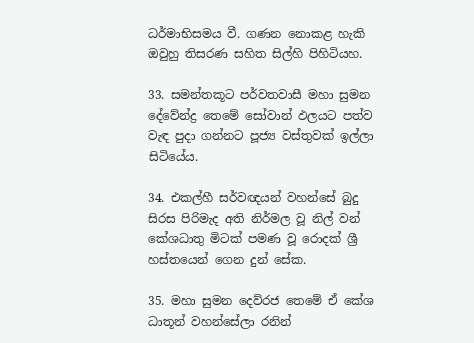ධර්මාභිසමය වී. ගණන නොකළ හැකි ඔවුහු තිසරණ සහිත සිල්හි පිහිටියහ.

33. සමන්තකූට පර්වතවාසී මහා සුමන දේවේන්ද්‍ර තෙමේ සෝවාන් ඵලයට පත්ව වැඳ පුදා ගන්නට පූජ්‍ය වස්තුවක් ඉල්ලා සිටියේය.

34. එකල්හී සර්වඥයන් වහන්සේ බුදු සිරස පිරිමැද අති නිර්මල වූ නිල් වන් කේශධාතු මිටක් පමණ වූ රොදක් ශ්‍රී හස්තයෙන් ගෙන දුන් සේක.

35. මහා සුමන දෙව්රජ තෙමේ ඒ කේශ ධාතූන් වහන්සේලා රනින්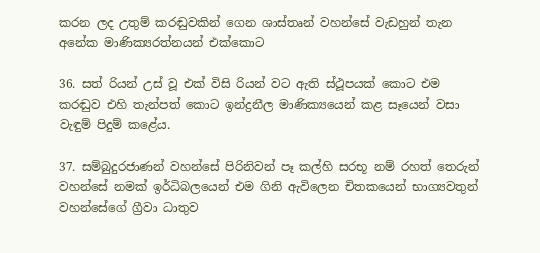කරන ලද උතුම් කරඬුවකින් ගෙන ශාස්තෘන් වහන්සේ වැඩහුන් තැන අනේක මාණික්‍යරත්නයන් එක්කොට

36. සත් රියන් උස් වූ එක් විසි රියන් වට ඇති ස්ථූපයක් කොට එම කරඬුව එහි තැන්පත් කොට ඉන්ද්‍රනීල මාණික්‍යයෙන් කළ සෑයෙන් වසා වැඳුම් පිදුම් කළේය.

37. සම්බුදුරජාණන් වහන්සේ පිරිනිවන් පෑ කල්හි සරභූ නම් රහත් තෙරුන් වහන්සේ නමක් ඉර්ධිබලයෙන් එම ගිනි ඇවිලෙන චිතකයෙන් භාග්‍යවතුන් වහන්සේගේ ග්‍රීවා ධාතුව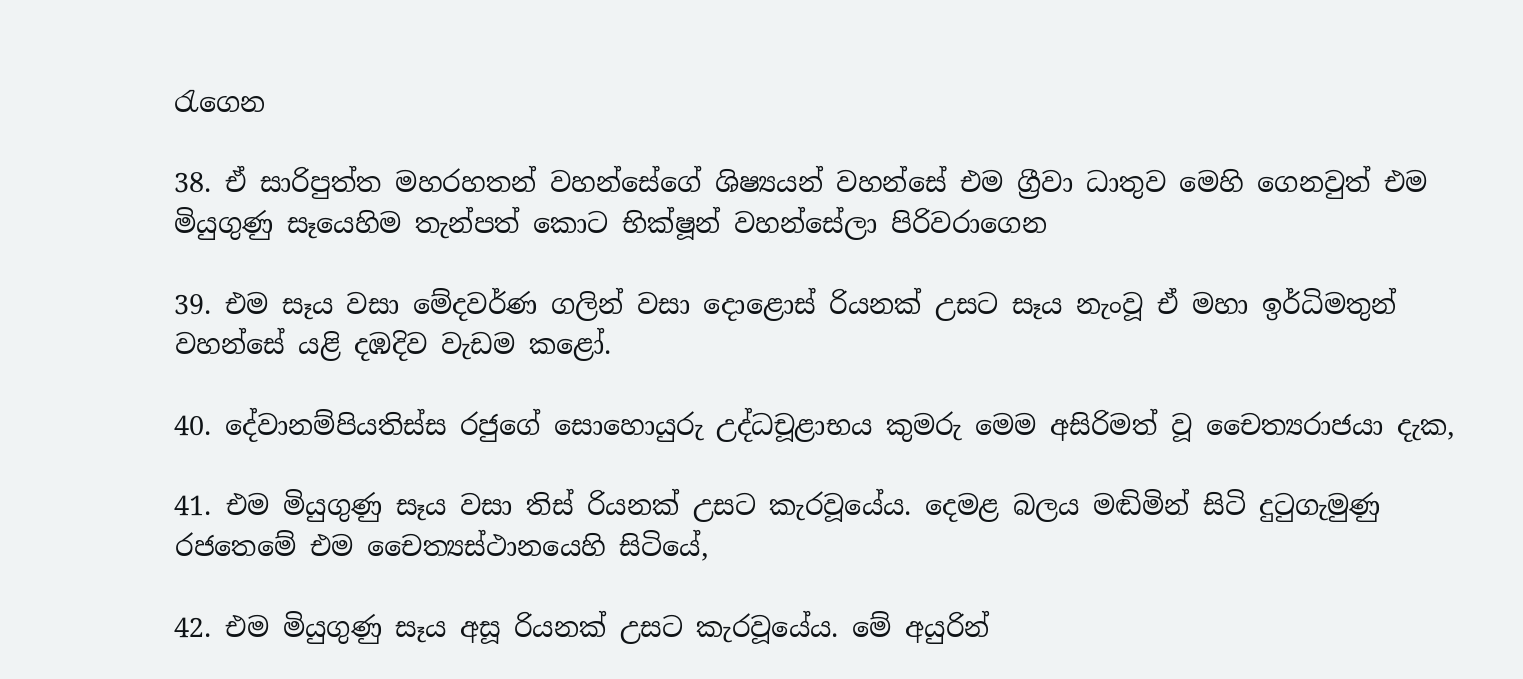රැගෙන

38. ඒ සාරිපුත්ත මහරහතන් වහන්සේගේ ශිෂ්‍යයන් වහන්සේ එම ග්‍රීවා ධාතුව මෙහි ගෙනවුත් එම මියුගුණු සෑයෙහිම තැන්පත් කොට භික්ෂූන් වහන්සේලා පිරිවරාගෙන

39. එම සෑය වසා මේදවර්ණ ගලින් වසා දොළොස් රියනක් උසට සෑය නැංවූ ඒ මහා ඉර්ධිමතුන් වහන්සේ යළි දඹදිව වැඩම කළෝ.

40. දේවානම්පියතිස්ස රජුගේ සොහොයුරු උද්ධචූළාභය කුමරු මෙම අසිරිමත් වූ චෛත්‍යරාජයා දැක,

41. එම මියුගුණු සෑය වසා තිස් රියනක් උසට කැරවූයේය. දෙමළ බලය මඬිමින් සිටි දුටුගැමුණු රජතෙමේ එම චෛත්‍යස්ථානයෙහි සිටියේ,

42. එම මියුගුණු සෑය අසූ රියනක් උසට කැරවූයේය. මේ අයුරින්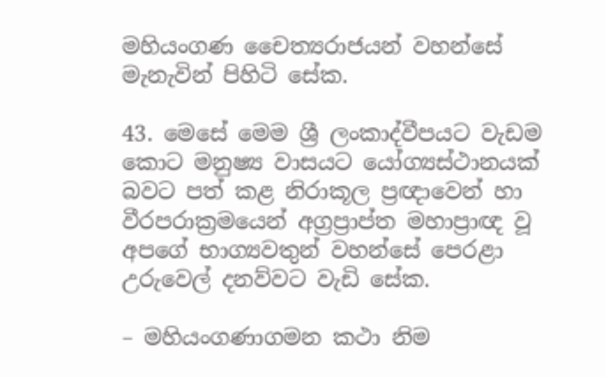මහියංගණ චෛත්‍යරාජයන් වහන්සේ මැනැවින් පිහිටි සේක.

43. මෙසේ මෙම ශ්‍රී ලංකාද්වීපයට වැඩම කොට මනුෂ්‍ය වාසයට යෝග්‍යස්ථානයක් බවට පත් කළ නිරාකූල ප්‍රඥාවෙන් හා වීරපරාක්‍රමයෙන් අග්‍රප්‍රාප්ත මහාප්‍රාඥ වූ අපගේ භාග්‍යවතුන් වහන්සේ පෙරළා උරුවෙල් දනව්වට වැඩි සේක.

– මහියංගණාගමන කථා නිම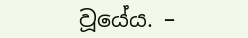වූයේය. –